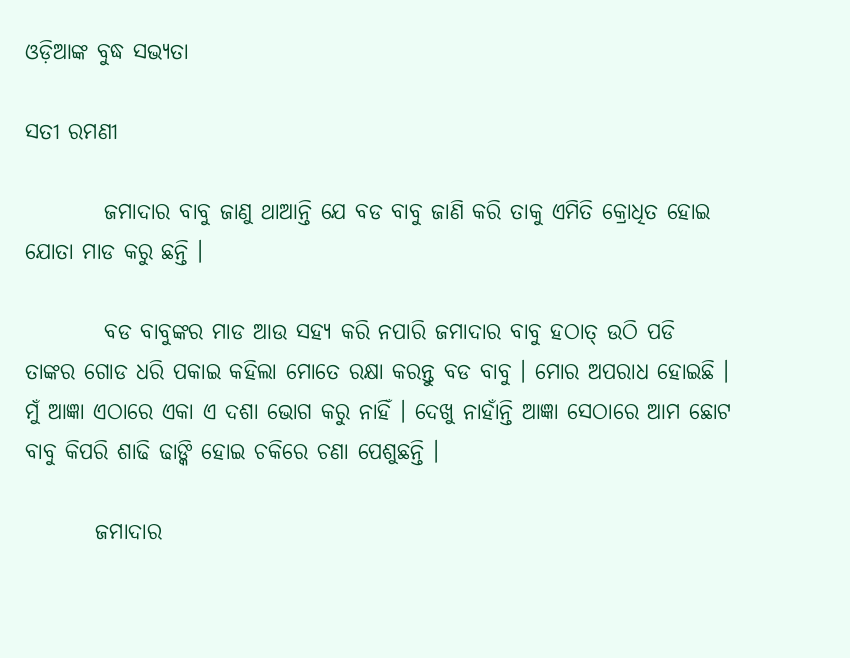ଓଡ଼ିଆଙ୍କ ବୁଦ୍ଧ ସଭ୍ୟତା

ସତୀ ରମଣୀ

         ଜମାଦାର ବାବୁ ଜାଣୁ ଥାଆନ୍ତି ଯେ ବଡ ବାବୁ ଜାଣି କରି ତାକୁ ଏମିତି କ୍ରୋଧିତ ହୋଇ ଯୋତା ମାଡ କରୁ ଛନ୍ତି ।

         ବଡ ବାବୁଙ୍କର ମାଡ ଆଉ ସହ୍ୟ କରି ନପାରି ଜମାଦାର ବାବୁ ହଠାତ୍ ଉଠି ପଡି ତାଙ୍କର ଗୋଡ ଧରି ପକାଇ କହିଲା ମୋତେ ରକ୍ଷା କରନ୍ତୁ ବଡ ବାବୁ । ମୋର ଅପରାଧ ହୋଇଛି । ମୁଁ ଆଜ୍ଞା ଏଠାରେ ଏକା ଏ ଦଶା ଭୋଗ କରୁ ନାହିଁ । ଦେଖୁ ନାହାଁନ୍ତି ଆଜ୍ଞା ସେଠାରେ ଆମ ଛୋଟ ବାବୁ କିପରି ଶାଢି ଢାଙ୍କି ହୋଇ ଚକିରେ ଚଣା ପେଶୁଛନ୍ତି ।

        ଜମାଦାର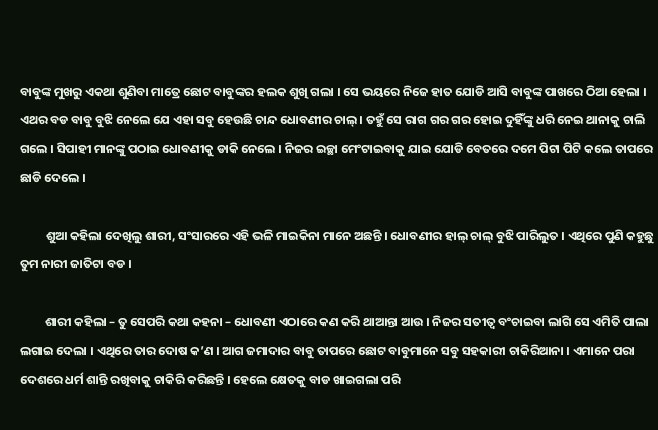ବାବୁଙ୍କ ମୁଖରୁ ଏକଥା ଶୁଣିବା ମାତ୍ରେ ଛୋଟ ବାବୁଙ୍କର ହଲକ ଶୁଖି ଗଲା । ସେ ଭୟରେ ନିଜେ ହାତ ଯୋଡି ଆସି ବାବୁଙ୍କ ପାଖରେ ଠିଆ ହେଲା । ଏଥର ବଡ ବାବୁ ବୁଝି ନେଲେ ଯେ ଏହା ସବୁ ହେଉଛି ଚାନ୍ଦ ଧୋବଣୀର ଚାଲ୍ । ତହୁଁ ସେ ରାଗ ଗର ଗର ହୋଇ ଦୁହିଁଙ୍କୁ ଧରି ନେଇ ଥାନାକୁ ଚାଲି ଗଲେ । ସିପାହୀ ମାନଙ୍କୁ ପଠାଇ ଧୋବଣୀକୁ ଡାକି ନେଲେ । ନିଜର ଇଚ୍ଛା ମେଂଟାଇବାକୁ ଯାଇ ଯୋଡି ବେତରେ ଦମେ ପିଟା ପିଟି କଲେ ତାପରେ ଛାଡି ଦେଲେ ।

         ଶୁଆ କହିଲା ଦେଖିଲୁ ଶାରୀ, ସଂସାରରେ ଏହି ଭଳି ମାଇକିନା ମାନେ ଅଛନ୍ତି । ଧୋବଣୀର ହାଲ୍ ଚାଲ୍ ବୁଝି ପାରିଲୁତ । ଏଥିରେ ପୁଣି କହୁଛୁ ତୁମ ନାରୀ ଜାତିଟା ବଡ ।

         ଶାରୀ କହିଲା – ତୁ ସେପରି କଥା କହନା – ଧୋବଣୀ ଏଠାରେ କଣ କରି ଥାଆନ୍ତା ଆଉ । ନିଜର ସତୀତ୍ୱ ବଂଚାଇବା ଲାଗି ସେ ଏମିତି ପାଲା ଲଗାଇ ଦେଲା । ଏଥିରେ ତାର ଦୋଷ କ’ଣ । ଆଗ ଜମାଦାର ବାବୁ ତାପରେ ଛୋଟ ବାବୁମାନେ ସବୁ ସହକାରୀ ଚାକିରିଆନା । ଏମାନେ ପରା ଦେଶରେ ଧର୍ମ ଶାନ୍ତି ରଖିବାକୁ ଚାକିରି କରିଛନ୍ତି । ହେଲେ କ୍ଷେତକୁ ବାଡ ଖାଇଗଲା ପରି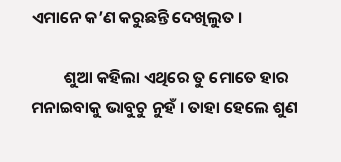ଏମାନେ କ’ଣ କରୁଛନ୍ତି ଦେଖିଲୁତ ।

         ଶୁଆ କହିଲା ଏଥିରେ ତୁ ମୋତେ ହାର ମନାଇବାକୁ ଭାବୁଚୁ ନୁହଁ । ତାହା ହେଲେ ଶୁଣ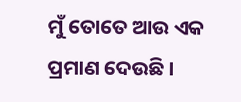ମୁଁ ତୋତେ ଆଉ ଏକ ପ୍ରମାଣ ଦେଉଛି ।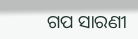ଗପ ସାରଣୀ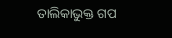ତାଲିକାଭୁକ୍ତ ଗପ